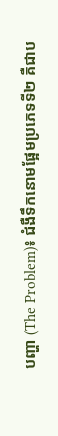បញ្ហា (The Problem)៖ ជំងឺទឹកនោមផ្អែមប្រភេទទី២ គឺជាប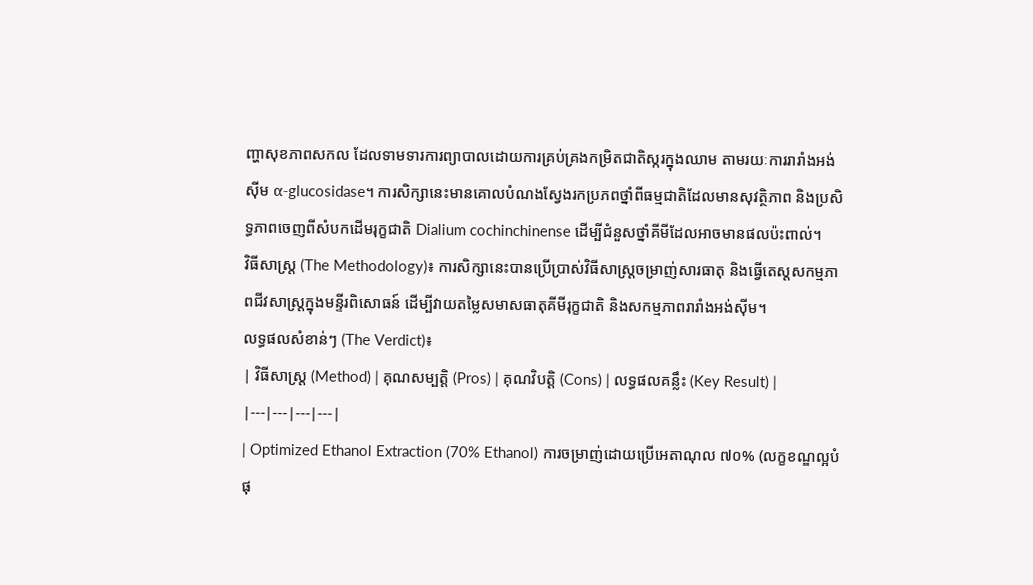ញ្ហាសុខភាពសកល ដែលទាមទារការព្យាបាលដោយការគ្រប់គ្រងកម្រិតជាតិស្ករក្នុងឈាម តាមរយៈការរារាំងអង់ស៊ីម α-glucosidase។ ការសិក្សានេះមានគោលបំណងស្វែងរកប្រភពថ្នាំពីធម្មជាតិដែលមានសុវត្ថិភាព និងប្រសិទ្ធភាពចេញពីសំបកដើមរុក្ខជាតិ Dialium cochinchinense ដើម្បីជំនួសថ្នាំគីមីដែលអាចមានផលប៉ះពាល់។
វិធីសាស្ត្រ (The Methodology)៖ ការសិក្សានេះបានប្រើប្រាស់វិធីសាស្ត្រចម្រាញ់សារធាតុ និងធ្វើតេស្តសកម្មភាពជីវសាស្រ្តក្នុងមន្ទីរពិសោធន៍ ដើម្បីវាយតម្លៃសមាសធាតុគីមីរុក្ខជាតិ និងសកម្មភាពរារាំងអង់ស៊ីម។
លទ្ធផលសំខាន់ៗ (The Verdict)៖
| វិធីសាស្ត្រ (Method) | គុណសម្បត្តិ (Pros) | គុណវិបត្តិ (Cons) | លទ្ធផលគន្លឹះ (Key Result) |
|---|---|---|---|
| Optimized Ethanol Extraction (70% Ethanol) ការចម្រាញ់ដោយប្រើអេតាណុល ៧០% (លក្ខខណ្ឌល្អបំផុ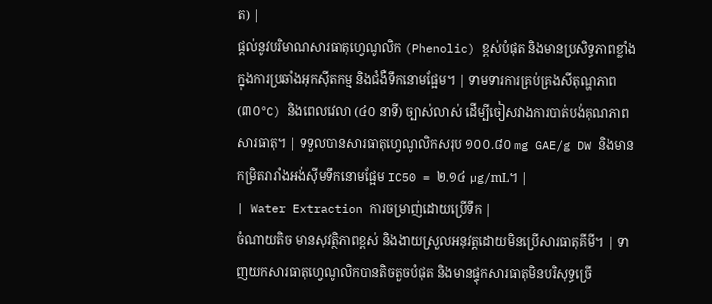ត) |
ផ្តល់នូវបរិមាណសារធាតុហ្វេណូលិក (Phenolic) ខ្ពស់បំផុត និងមានប្រសិទ្ធភាពខ្លាំងក្នុងការប្រឆាំងអុកស៊ីតកម្ម និងជំងឺទឹកនោមផ្អែម។ | ទាមទារការគ្រប់គ្រងសីតុណ្ហភាព (៣០°C) និងពេលវេលា (៤០ នាទី) ច្បាស់លាស់ ដើម្បីចៀសវាងការបាត់បង់គុណភាពសារធាតុ។ | ទទួលបានសារធាតុហ្វេណូលិកសរុប ១០០.៨០ mg GAE/g DW និងមានកម្រិតរារាំងអង់ស៊ីមទឹកនោមផ្អែម IC50 = ២.១៤ µg/mL។ |
| Water Extraction ការចម្រាញ់ដោយប្រើទឹក |
ចំណាយតិច មានសុវត្ថិភាពខ្ពស់ និងងាយស្រួលអនុវត្តដោយមិនប្រើសារធាតុគីមី។ | ទាញយកសារធាតុហ្វេណូលិកបានតិចតួចបំផុត និងមានផ្ទុកសារធាតុមិនបរិសុទ្ធច្រើ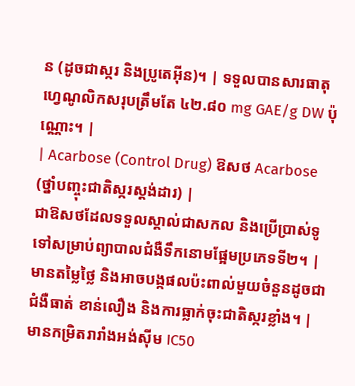ន (ដូចជាស្ករ និងប្រូតេអ៊ីន)។ | ទទួលបានសារធាតុហ្វេណូលិកសរុបត្រឹមតែ ៤២.៨០ mg GAE/g DW ប៉ុណ្ណោះ។ |
| Acarbose (Control Drug) ឱសថ Acarbose (ថ្នាំបញ្ចុះជាតិស្ករស្តង់ដារ) |
ជាឱសថដែលទទួលស្គាល់ជាសកល និងប្រើប្រាស់ទូទៅសម្រាប់ព្យាបាលជំងឺទឹកនោមផ្អែមប្រភេទទី២។ | មានតម្លៃថ្លៃ និងអាចបង្កផលប៉ះពាល់មួយចំនួនដូចជា ជំងឺធាត់ ខាន់លឿង និងការធ្លាក់ចុះជាតិស្ករខ្លាំង។ | មានកម្រិតរារាំងអង់ស៊ីម IC50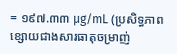= ១៩៧.៣៣ µg/mL (ប្រសិទ្ធភាពខ្សោយជាងសារធាតុចម្រាញ់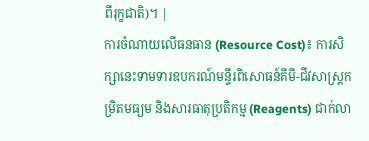ពីរុក្ខជាតិ)។ |
ការចំណាយលើធនធាន (Resource Cost)៖ ការសិក្សានេះទាមទារឧបករណ៍មន្ទីរពិសោធន៍គីមី-ជីវសាស្ត្រកម្រិតមធ្យម និងសារធាតុប្រតិកម្ម (Reagents) ជាក់លា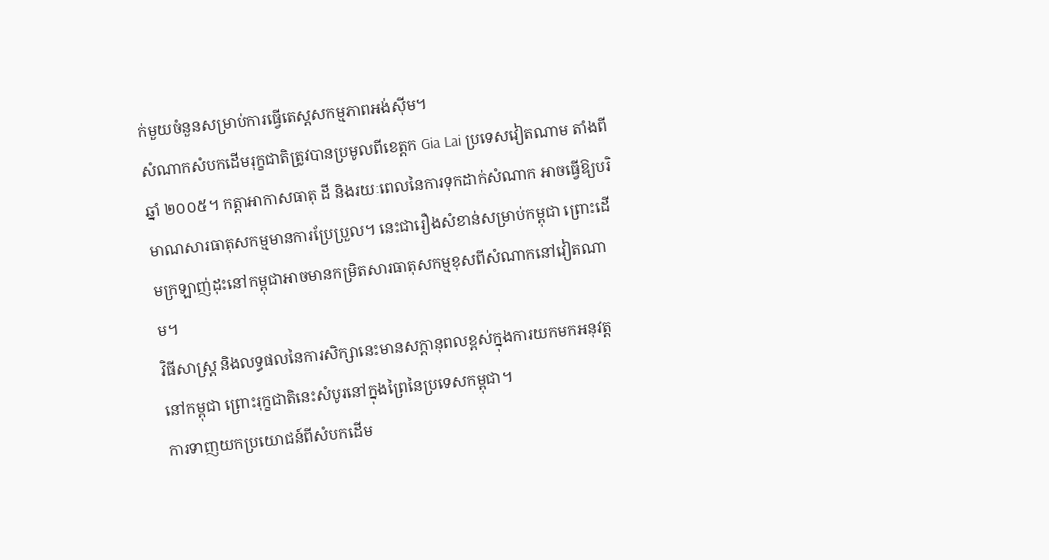ក់មួយចំនួនសម្រាប់ការធ្វើតេស្តសកម្មភាពអង់ស៊ីម។
សំណាកសំបកដើមរុក្ខជាតិត្រូវបានប្រមូលពីខេត្តក Gia Lai ប្រទេសវៀតណាម តាំងពីឆ្នាំ ២០០៥។ កត្តាអាកាសធាតុ ដី និងរយៈពេលនៃការទុកដាក់សំណាក អាចធ្វើឱ្យបរិមាណសារធាតុសកម្មមានការប្រែប្រួល។ នេះជារឿងសំខាន់សម្រាប់កម្ពុជា ព្រោះដើមក្រឡាញ់ដុះនៅកម្ពុជាអាចមានកម្រិតសារធាតុសកម្មខុសពីសំណាកនៅវៀតណាម។
វិធីសាស្ត្រ និងលទ្ធផលនៃការសិក្សានេះមានសក្តានុពលខ្ពស់ក្នុងការយកមកអនុវត្តនៅកម្ពុជា ព្រោះរុក្ខជាតិនេះសំបូរនៅក្នុងព្រៃនៃប្រទេសកម្ពុជា។
ការទាញយកប្រយោជន៍ពីសំបកដើម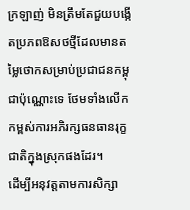ក្រឡាញ់ មិនត្រឹមតែជួយបង្កើតប្រភពឱសថថ្មីដែលមានតម្លៃថោកសម្រាប់ប្រជាជនកម្ពុជាប៉ុណ្ណោះទេ ថែមទាំងលើកកម្ពស់ការអភិរក្សធនធានរុក្ខជាតិក្នុងស្រុកផងដែរ។
ដើម្បីអនុវត្តតាមការសិក្សា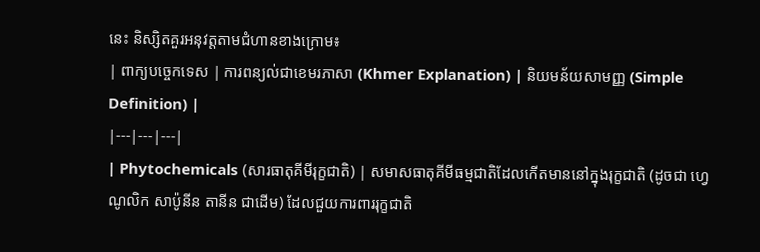នេះ និស្សិតគួរអនុវត្តតាមជំហានខាងក្រោម៖
| ពាក្យបច្ចេកទេស | ការពន្យល់ជាខេមរភាសា (Khmer Explanation) | និយមន័យសាមញ្ញ (Simple Definition) |
|---|---|---|
| Phytochemicals (សារធាតុគីមីរុក្ខជាតិ) | សមាសធាតុគីមីធម្មជាតិដែលកើតមាននៅក្នុងរុក្ខជាតិ (ដូចជា ហ្វេណូលិក សាប៉ូនីន តានីន ជាដើម) ដែលជួយការពាររុក្ខជាតិ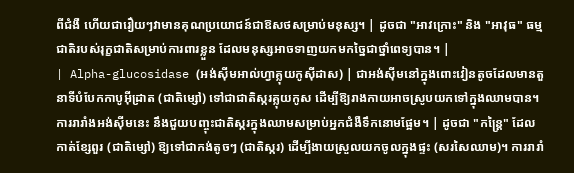ពីជំងឺ ហើយជារឿយៗវាមានគុណប្រយោជន៍ជាឱសថសម្រាប់មនុស្ស។ | ដូចជា "អាវក្រោះ" និង "អាវុធ" ធម្មជាតិរបស់រុក្ខជាតិសម្រាប់ការពារខ្លួន ដែលមនុស្សអាចទាញយកមកច្នៃជាថ្នាំពេទ្យបាន។ |
| Alpha-glucosidase (អង់ស៊ីមអាល់ហ្វាគ្លុយកូស៊ីដាស) | ជាអង់ស៊ីមនៅក្នុងពោះវៀនតូចដែលមានតួនាទីបំបែកកាបូអ៊ីដ្រាត (ជាតិម្សៅ) ទៅជាជាតិស្ករគ្លុយកូស ដើម្បីឱ្យរាងកាយអាចស្រូបយកទៅក្នុងឈាមបាន។ ការរារាំងអង់ស៊ីមនេះ នឹងជួយបញ្ចុះជាតិស្ករក្នុងឈាមសម្រាប់អ្នកជំងឺទឹកនោមផ្អែម។ | ដូចជា "កន្ត្រៃ" ដែលកាត់ខ្សែពួរ (ជាតិម្សៅ) ឱ្យទៅជាកង់តូចៗ (ជាតិស្ករ) ដើម្បីងាយស្រួលយកចូលក្នុងផ្ទះ (សរសៃឈាម)។ ការរារាំ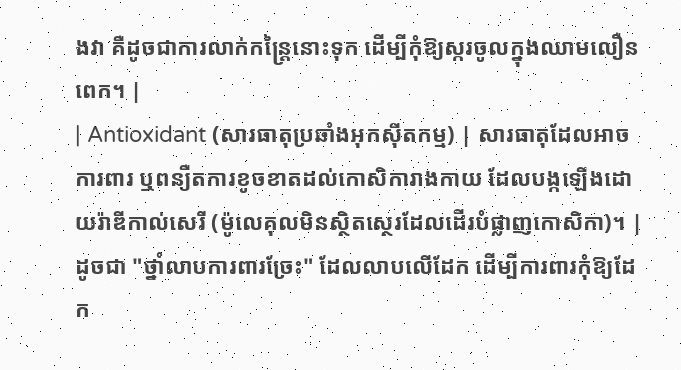ងវា គឺដូចជាការលាក់កន្ត្រៃនោះទុក ដើម្បីកុំឱ្យស្ករចូលក្នុងឈាមលឿនពេក។ |
| Antioxidant (សារធាតុប្រឆាំងអុកស៊ីតកម្ម) | សារធាតុដែលអាចការពារ ឬពន្យឺតការខូចខាតដល់កោសិការាងកាយ ដែលបង្កឡើងដោយរ៉ាឌីកាល់សេរី (ម៉ូលេគុលមិនស្ថិតស្ថេរដែលដើរបំផ្លាញកោសិកា)។ | ដូចជា "ថ្នាំលាបការពារច្រែះ" ដែលលាបលើដែក ដើម្បីការពារកុំឱ្យដែក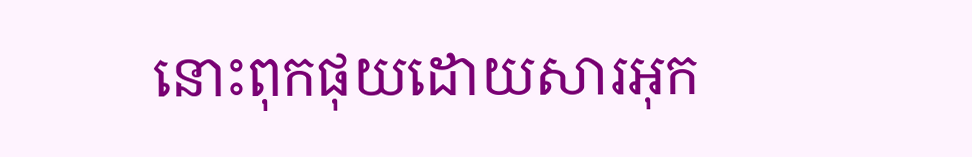នោះពុកផុយដោយសារអុក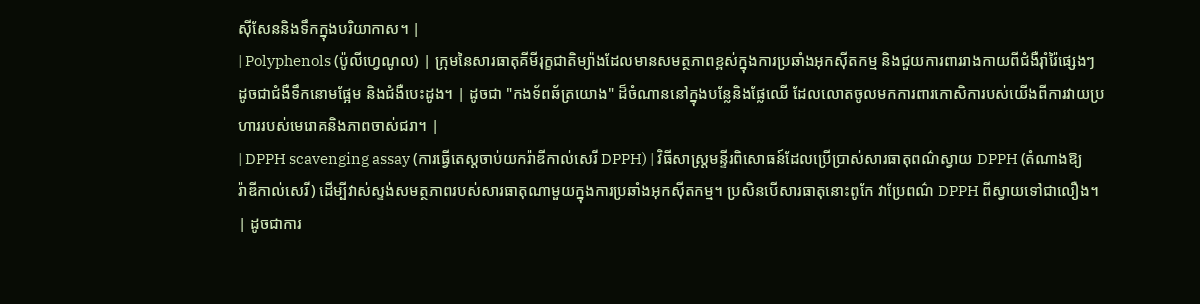ស៊ីសែននិងទឹកក្នុងបរិយាកាស។ |
| Polyphenols (ប៉ូលីហ្វេណូល) | ក្រុមនៃសារធាតុគីមីរុក្ខជាតិម្យ៉ាងដែលមានសមត្ថភាពខ្ពស់ក្នុងការប្រឆាំងអុកស៊ីតកម្ម និងជួយការពាររាងកាយពីជំងឺរ៉ាំរ៉ៃផ្សេងៗ ដូចជាជំងឺទឹកនោមផ្អែម និងជំងឺបេះដូង។ | ដូចជា "កងទ័ពឆ័ត្រយោង" ដ៏ចំណាននៅក្នុងបន្លែនិងផ្លែឈើ ដែលលោតចូលមកការពារកោសិការបស់យើងពីការវាយប្រហាររបស់មេរោគនិងភាពចាស់ជរា។ |
| DPPH scavenging assay (ការធ្វើតេស្តចាប់យករ៉ាឌីកាល់សេរី DPPH) | វិធីសាស្ត្រមន្ទីរពិសោធន៍ដែលប្រើប្រាស់សារធាតុពណ៌ស្វាយ DPPH (តំណាងឱ្យរ៉ាឌីកាល់សេរី) ដើម្បីវាស់ស្ទង់សមត្ថភាពរបស់សារធាតុណាមួយក្នុងការប្រឆាំងអុកស៊ីតកម្ម។ ប្រសិនបើសារធាតុនោះពូកែ វាប្រែពណ៌ DPPH ពីស្វាយទៅជាលឿង។ | ដូចជាការ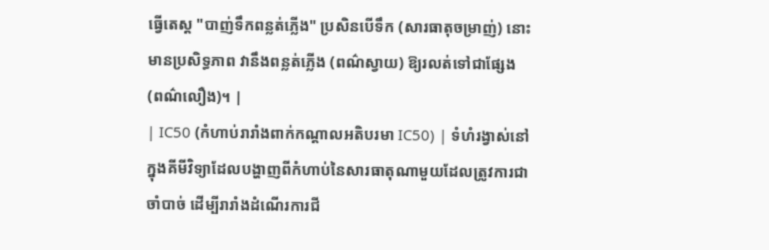ធ្វើតេស្ត "បាញ់ទឹកពន្លត់ភ្លើង" ប្រសិនបើទឹក (សារធាតុចម្រាញ់) នោះមានប្រសិទ្ធភាព វានឹងពន្លត់ភ្លើង (ពណ៌ស្វាយ) ឱ្យរលត់ទៅជាផ្សែង (ពណ៌លឿង)។ |
| IC50 (កំហាប់រារាំងពាក់កណ្តាលអតិបរមា IC50) | ទំហំរង្វាស់នៅក្នុងគីមីវិទ្យាដែលបង្ហាញពីកំហាប់នៃសារធាតុណាមួយដែលត្រូវការជាចាំបាច់ ដើម្បីរារាំងដំណើរការជី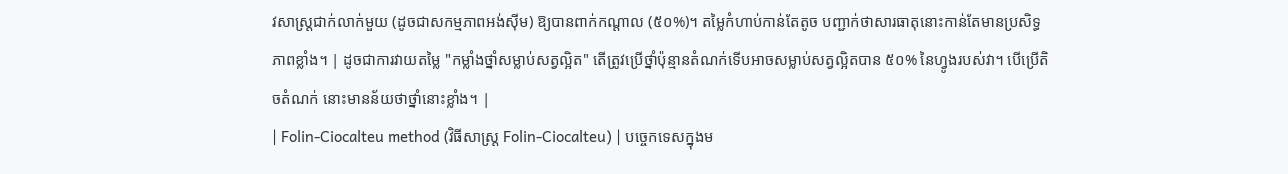វសាស្ត្រជាក់លាក់មួយ (ដូចជាសកម្មភាពអង់ស៊ីម) ឱ្យបានពាក់កណ្តាល (៥០%)។ តម្លៃកំហាប់កាន់តែតូច បញ្ជាក់ថាសារធាតុនោះកាន់តែមានប្រសិទ្ធភាពខ្លាំង។ | ដូចជាការវាយតម្លៃ "កម្លាំងថ្នាំសម្លាប់សត្វល្អិត" តើត្រូវប្រើថ្នាំប៉ុន្មានតំណក់ទើបអាចសម្លាប់សត្វល្អិតបាន ៥០% នៃហ្វូងរបស់វា។ បើប្រើតិចតំណក់ នោះមានន័យថាថ្នាំនោះខ្លាំង។ |
| Folin-Ciocalteu method (វិធីសាស្ត្រ Folin-Ciocalteu) | បច្ចេកទេសក្នុងម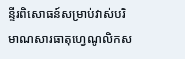ន្ទីរពិសោធន៍សម្រាប់វាស់បរិមាណសារធាតុហ្វេណូលិកស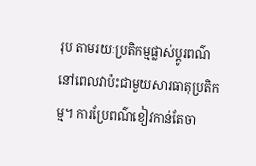រុប តាមរយៈប្រតិកម្មផ្លាស់ប្តូរពណ៌នៅពេលវាប៉ះជាមួយសារធាតុប្រតិកម្ម។ ការប្រែពណ៌ខៀវកាន់តែចា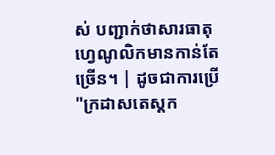ស់ បញ្ជាក់ថាសារធាតុហ្វេណូលិកមានកាន់តែច្រើន។ | ដូចជាការប្រើ "ក្រដាសតេស្តក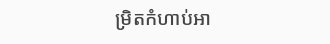ម្រិតកំហាប់អា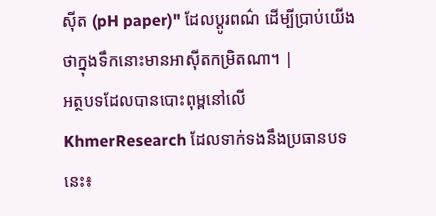ស៊ីត (pH paper)" ដែលប្តូរពណ៌ ដើម្បីប្រាប់យើងថាក្នុងទឹកនោះមានអាស៊ីតកម្រិតណា។ |
អត្ថបទដែលបានបោះពុម្ពនៅលើ KhmerResearch ដែលទាក់ទងនឹងប្រធានបទនេះ៖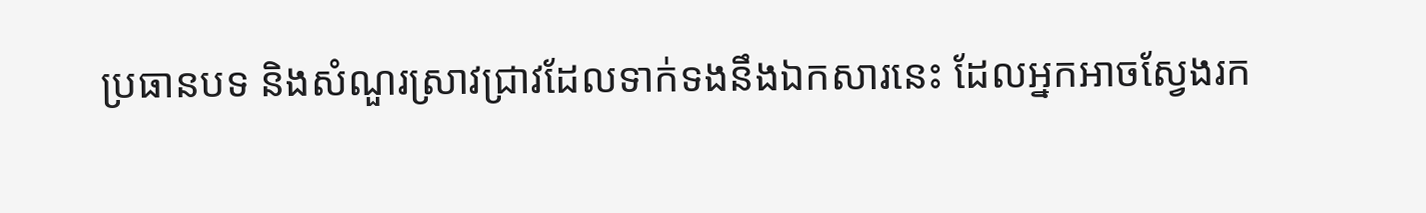ប្រធានបទ និងសំណួរស្រាវជ្រាវដែលទាក់ទងនឹងឯកសារនេះ ដែលអ្នកអាចស្វែងរក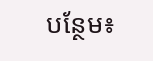បន្ថែម៖